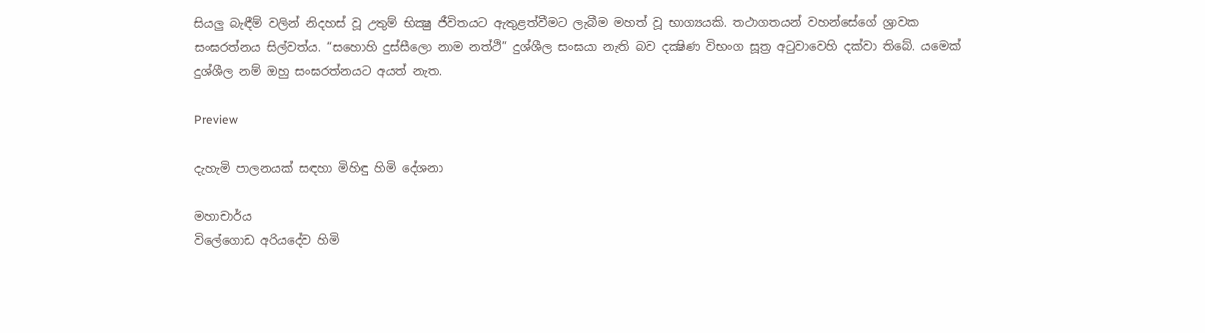සියලු බැඳීම් වලින් නිදහස් වූ උතුම් භික්‍ෂු ජීවිතයට ඇතුළත්වීමට ලැබීම මහත් වූ භාග්‍යයකි. තථාගතයන් වහන්සේගේ ශ්‍රාවක සංඝරත්නය සිල්වත්ය. “සහොහි දුස්සීලො නාම නත්ථි” දුශ්ශීල සංඝයා නැති බව දක්‍ෂිණ විභංග සූත්‍ර අටුවාවෙහි දක්වා තිබේ. යමෙක් දුශ්ශීල නම් ඔහු සංඝරත්නයට අයත් නැත.

Preview

දැහැමි පාලනයක් සඳහා මිහිඳු හිමි දේශනා

මහාචාර්ය
විලේගොඩ අරියදේව හිමි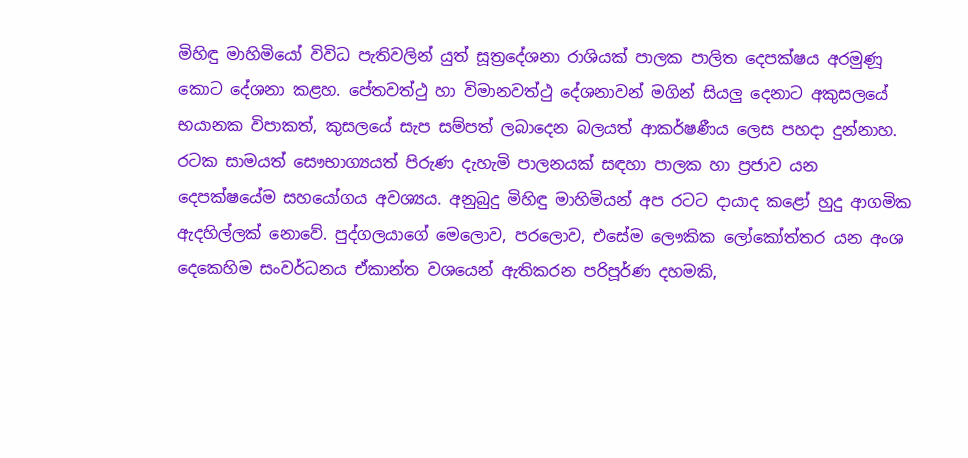මිහිඳු මාහිමියෝ විවිධ පැතිවලින් යුත් සූත්‍රදේශනා රාශියක් පාලක පාලිත දෙපක්ෂය අරමුණූ කොට දේශනා කළහ. පේතවත්ථු හා විමානවත්ථු දේශනාවන් මගින් සියලු දෙනාට අකුසලයේ භයානක විපාකත්, කුසලයේ සැප සම්පත් ලබාදෙන බලයත් ආකර්ෂණීය ලෙස පහදා දුන්නාහ.
රටක සාමයත් සෞභාග්‍යයත් පිරුණ දැහැමි පාලනයක් සඳහා පාලක හා ප්‍රජාව යන දෙපක්ෂයේම සහයෝගය අවශ්‍යය. අනුබුදු මිහිඳු මාහිමියන් අප රටට දායාද කළෝ හුදු ආගමික ඇදහිල්ලක් නොවේ. පුද්ගලයාගේ මෙලොව, පරලොව, එසේම ලෞකික ලෝකෝත්තර යන අංශ දෙකෙහිම සංවර්ධනය ඒකාන්ත වශයෙන් ඇතිකරන පරිපූර්ණ දහමකි,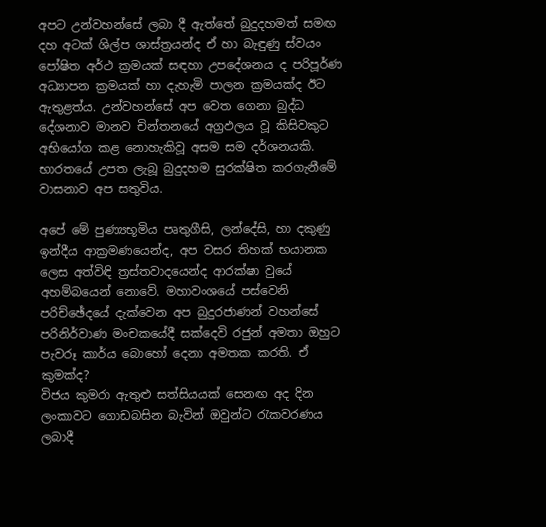අපට උන්වහන්සේ ලබා දී ඇත්තේ බුදුදහමත් සමඟ දහ අටක් ශිල්ප ශාස්ත්‍රයන්ද ඒ හා බැඳුණු ස්වයං පෝෂිත අර්ථ ක්‍රමයක් සඳහා උපදේශනය ද පරිපූර්ණ අධ්‍යාපන ක්‍රමයක් හා දැහැමි පාලන ක්‍රමයක්ද ඊට ඇතුළත්ය. උන්වහන්සේ අප වෙත ගෙනා බුද්ධ දේශනාව මානව චින්තනයේ අග්‍රඵලය වූ කිසිවකුට අභියෝග කළ නොහැකිවූ අසම සම දර්ශනයකි. භාරතයේ උපත ලැබූ බුදුදහම සුරක්ෂිත කරගැනීමේ වාසනාව අප සතුවිය.

අපේ මේ පුණ්‍යභූමිය පෘතුගීසි, ලන්දේසි, හා දකුණු ඉන්දීය ආක්‍රමණයෙන්ද, අප වසර තිහක් භයානක ලෙස අත්විඳි ත්‍රස්තවාදයෙන්ද ආරක්ෂා වුයේ අහම්බයෙන් නොවේ. මහාවංශයේ පස්වෙනි පරිච්ඡේදයේ දැක්වෙන අප බුදුරජාණන් වහන්සේ පරිනිර්වාණ මංචකයේදී සක්දෙවි රජුන් අමතා ඔහුට පැවරූ කාර්ය බොහෝ දෙනා අමතක කරති. ඒ කුමක්ද?
විජය කුමරා ඇතුළු සත්සියයක් සෙනඟ අද දින ලංකාවට ගොඩබසින බැවින් ඔවුන්ට රැකවරණය ලබාදී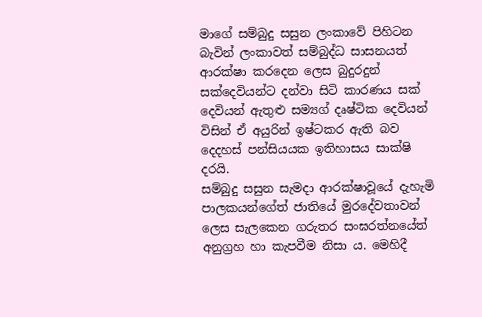මාගේ සම්බුදු සසුන ලංකාවේ පිහිටන බැවින් ලංකාවත් සම්බුද්ධ සාසනයත් ආරක්ෂා කරදෙන ලෙස බුදුරදුන් සක්දෙවියන්ට දන්වා සිටි කාරණය සක් දෙවියන් ඇතුළු සම්‍යග් දෘෂ්ටික දෙවියන් විසින් ඒ අයුරින් ඉෂ්ටකර ඇති බව දෙදහස් පන්සියයක ඉතිහාසය සාක්ෂි දරයි.
සම්බුදු සසුන සැමදා ආරක්ෂාවූයේ දැහැමි පාලකයන්ගේත් ජාතියේ මුරදේවතාවන් ලෙස සැලකෙන ගරුතර සංඝරත්නයේත් අනුග්‍රහ හා කැපවීම නිසා ය. මෙහිදී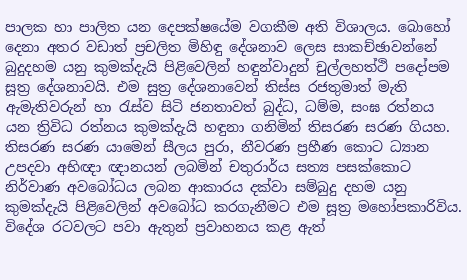පාලක හා පාලිත යන දෙපක්ෂයේම වගකීම අති විශාලය. බොහෝ දෙනා අතර වඩාත් ප්‍රචලිත මිහිඳු දේශනාව ලෙස සාකච්ඡාවන්නේ බුදුදහම යනු කුමක්දැයි පිළිවෙලින් හඳුන්වාදුන් චුල්ලහත්ථි පදෝපම සූත්‍ර දේශනාවයි. එම සුත්‍ර දේශනාවෙන් තිස්ස රජතුමාත් මැති ඇමැතිවරුන් හා රැස්ව සිටි ජනතාවත් බුද්ධ, ධම්ම, සංඝ රත්නය යන ත්‍රිවිධ රත්නය කුමක්දැයි හඳුනා ගනිමින් තිසරණ සරණ ගියහ. තිසරණ සරණ යාමෙන් සීලය පුරා, නීවරණ ප්‍රහීණ කොට ධ්‍යාන උපදවා අභිඥා ඥානයන් ලබමින් චතුරාර්ය සත්‍ය පසක්කොට නිර්වාණ අවබෝධය ලබන ආකාරය දක්වා සම්බුදු දහම යනු කුමක්දැයි පිළිවෙලින් අවබෝධ කරගැනීමට එම සූත්‍ර මහෝපකාරිවිය. විදේශ රටවලට පවා ඇතුන් ප්‍රවාහනය කළ ඇත්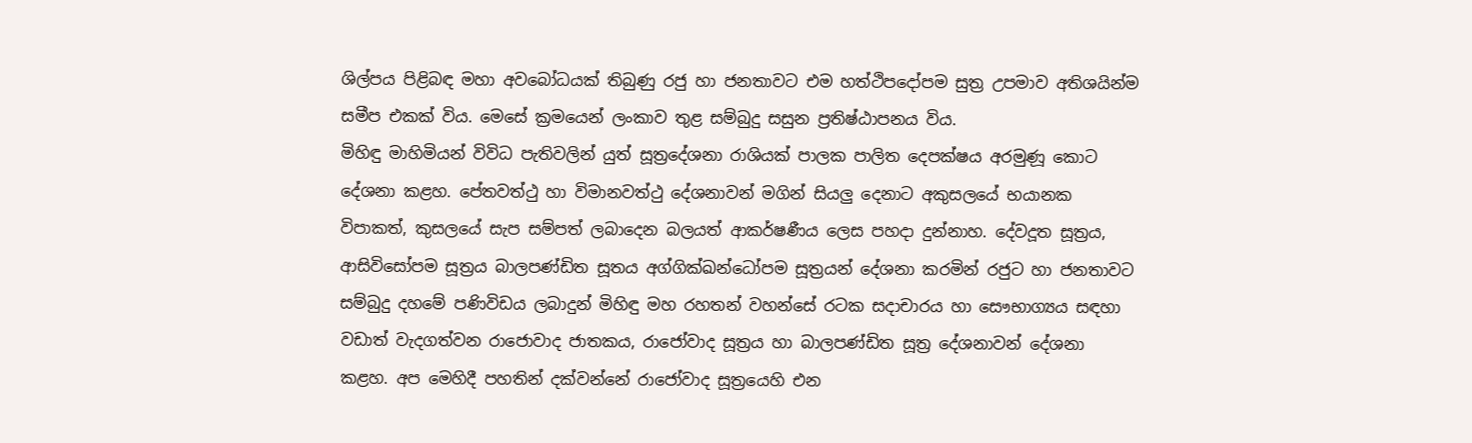ශිල්පය පිළිබඳ මහා අවබෝධයක් තිබුණු රජු හා ජනතාවට එම හත්ථිපදෝපම සුත්‍ර උපමාව අතිශයින්ම සමීප එකක් විය. මෙසේ ක්‍රමයෙන් ලංකාව තුළ සම්බුදු සසුන ප්‍රතිෂ්ඨාපනය විය.
මිහිඳු මාහිමියන් විවිධ පැතිවලින් යුත් සූත්‍රදේශනා රාශියක් පාලක පාලිත දෙපක්ෂය අරමුණූ කොට දේශනා කළහ. පේතවත්ථු හා විමානවත්ථු දේශනාවන් මගින් සියලු දෙනාට අකුසලයේ භයානක විපාකත්, කුසලයේ සැප සම්පත් ලබාදෙන බලයත් ආකර්ෂණීය ලෙස පහදා දුන්නාහ. දේවදූත සූත්‍රය, ආසිවිසෝපම සූත්‍රය බාලපණ්ඩිත සූතය අග්ගික්ඛන්ධෝපම සූත්‍රයන් දේශනා කරමින් රජුට හා ජනතාවට සම්බුදු දහමේ පණිවිඩය ලබාදුන් මිහිඳු මහ රහතන් වහන්සේ රටක සදාචාරය හා සෞභාග්‍යය සඳහා වඩාත් වැදගත්වන රාජොවාද ජාතකය, රාජෝවාද සූත්‍රය හා බාලපණ්ඩිත සූත්‍ර දේශනාවන් දේශනා කළහ. අප මෙහිදී පහතින් දක්වන්නේ රාජෝවාද සූත්‍රයෙහි එන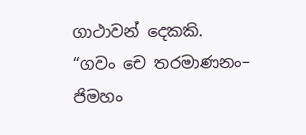ගාථාවන් දෙකකි.
“ගවං චෙ තරමාණනං– ජිමහං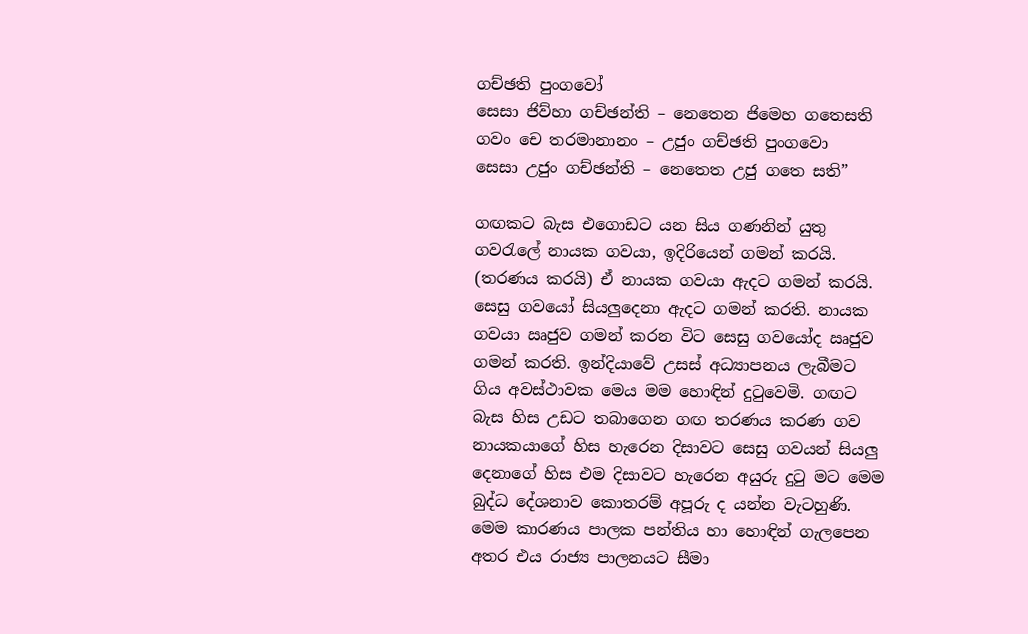ගච්ඡති පුංගවෝ
සෙසා ජිව්හා ගච්ඡන්ති – නෙතෙන ජිමෙහ ගතෙසති
ගවං චෙ තරමානානං – උජුං ගච්ඡති පුංගවො
සෙසා උජුං ගච්ඡන්ති – නෙතෙත උජු ගතෙ සති”

ගඟකට බැස එගොඩට යන සිය ගණනින් යුතු ගවරැලේ නායක ගවයා, ඉදිරියෙන් ගමන් කරයි. (තරණය කරයි) ඒ නායක ගවයා ඇදට ගමන් කරයි. සෙසු ගවයෝ සියලුදෙනා ඇදට ගමන් කරති. නායක ගවයා ඍජුව ගමන් කරන විට සෙසු ගවයෝද ඍජුව ගමන් කරති. ඉන්දියාවේ උසස් අධ්‍යාපනය ලැබීමට ගිය අවස්ථාවක මෙය මම හොඳින් දුටුවෙමි. ගඟට බැස හිස උඩට තබාගෙන ගඟ තරණය කරණ ගව නායකයාගේ හිස හැරෙන දිසාවට සෙසු ගවයන් සියලු දෙනාගේ හිස එම දිසාවට හැරෙන අයුරු දුටු මට මෙම බුද්ධ දේශනාව කොතරම් අපූරු ද යන්න වැටහුණි.
මෙම කාරණය පාලක පන්තිය හා හොඳින් ගැලපෙන අතර එය රාජ්‍ය පාලනයට සීමා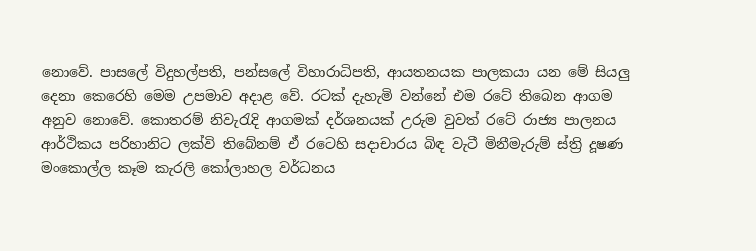නොවේ. පාසලේ විදුහල්පති, පන්සලේ විහාරාධිපති, ආයතනයක පාලකයා යන මේ සියලු දෙනා කෙරෙහි මෙම උපමාව අදාළ වේ. රටක් දැහැමි වන්නේ එම රටේ තිබෙන ආගම අනුව නොවේ. කොතරම් නිවැරැදි ආගමක් දර්ශනයක් උරුම වුවත් රටේ රාජ්‍ය පාලනය ආර්ථිකය පරිහානිට ලක්වි තිබේනම් ඒ රටෙහි සදාචාරය බිඳ වැටී මිනීමැරුම් ස්ත්‍රි දූෂණ මංකොල්ල කෑම කැරලි කෝලාහල වර්ධනය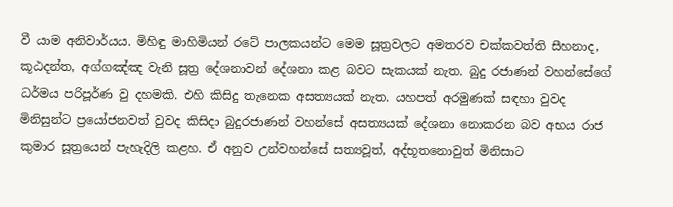වී යාම අනිවාර්යය. මිහිඳු මාහිමියන් රටේ පාලකයන්ට මෙම සූත්‍රවලට අමතරව චක්කවත්ති සීහනාද, කූඨදන්ත, අග්ගඤ්ඤ වැනි සූත්‍ර දේශනාවන් දේශනා කළ බවට සැකයක් නැත. බුදු රජාණන් වහන්සේගේ ධර්මය පරිපූර්ණ වු දහමකි. එහි කිසිදු තැනෙක අසත්‍යයක් නැත. යහපත් අරමුණක් සඳහා වුවද මිනිසුන්ට ප්‍රයෝජනවත් වුවද කිසිදා බුදුරජාණන් වහන්සේ අසත්‍යයක් දේශනා නොකරන බව අභය රාජ කුමාර සූත්‍රයෙන් පැහැදිලි කළහ. ඒ අනුව උන්වහන්සේ සත්‍යවූත්, අද්භූතනොවුත් මිනිසාට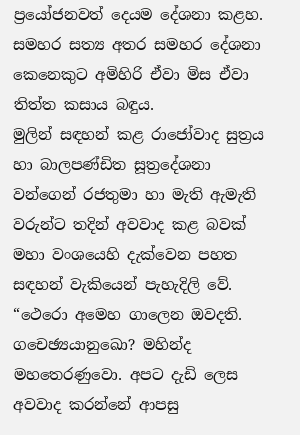ප්‍රයෝජනවත් දෙයම දේශනා කළහ. සමහර සත්‍ය අතර සමහර දේශනා කෙනෙකුට අමිහිරි ඒවා මිස ඒවා තිත්ත කසාය බඳුය.
මුලින් සඳහන් කළ රාජෝවාද සුත්‍රය හා බාලපණ්ඩිත සූත්‍රදේශනා වන්ගෙන් රජතුමා හා මැති ඇමැති වරුන්ට තදින් අවවාද කළ බවක් මහා වංශයෙහි දැක්වෙන පහත සඳහන් වැකියෙන් පැහැදිලි වේ. “ථෙරො අමෙහ ගාලෙන ඔවදති. ගචෙඡ්‍යයානුඛො? මහින්ද මහතෙරණුවො. අපට දැඩි ලෙස අවවාද කරන්නේ ආපසු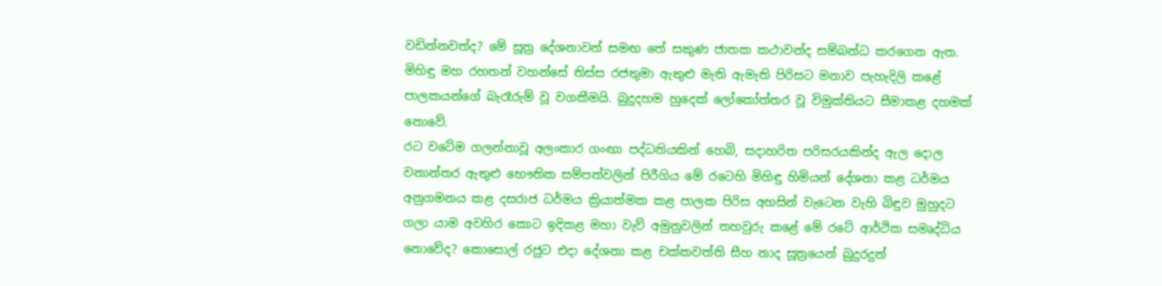වඩින්නවත්ද? මේ සූත්‍ර දේශනාවන් සමඟ තේ සකුණ ජාතක කථාවන්ද සම්බන්ධ කරගෙන ඇත. මිහිඳු මහ රහතන් වහන්සේ තිස්ස රජතුමා ඇතුළු මැති ඇමැති පිරිසට මනාව පැහැදිලි කළේ පාලකයන්ගේ බැරෑරුම් වූ වගකීමයි. බුදුදහම හුදෙක් ලෝකෝත්තර වූ විමුක්තියට සීමාකළ දහමක් නොවේ.
රට වටේම ගලන්නාවූ අලංකාර ගංඟා පද්ධතියකින් හෙබි, සදාහරිත පරිසරයකින්ද ඇල දොල වනාන්තර ඇතුළු භෞතික සම්පත්වලින් පිරීගිය මේ රටෙහි මිහිඳු හිමියන් දේශනා කළ ධර්මය අනුගමනය කළ දසරාජ ධර්මය ක්‍රියාත්මක කළ පාලක පිරිස අහසින් වැටෙන වැහි බිඳුව මුහුදට ගලා යාම අවහිර කොට ඉදිකළ මහා වැව් අමුනුවලින් තහවුරු කළේ මේ රටේ ආර්ථික සමෘද්ධිය නොවේද? කොසොල් රජුට එදා දේශනා කළ චක්කවත්ති සීහ නාද සූත්‍රයෙන් බුදුරදුන්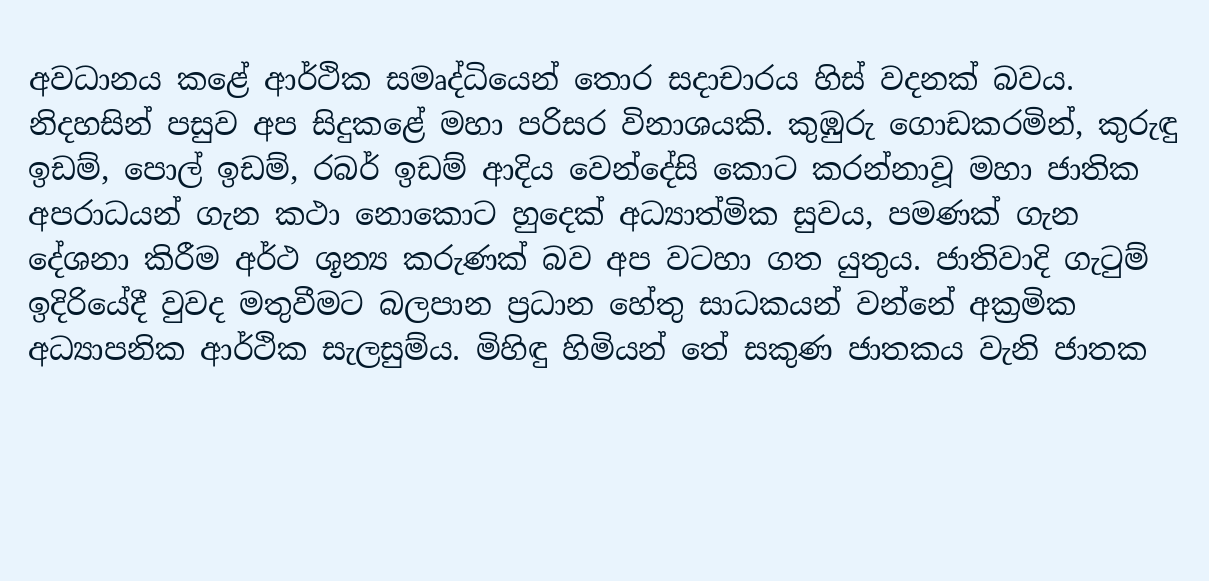අවධානය කළේ ආර්ථික සමෘද්ධියෙන් තොර සදාචාරය හිස් වදනක් බවය. නිදහසින් පසුව අප සිදුකළේ මහා පරිසර විනාශයකි. කුඹුරු ගොඩකරමින්, කුරුඳු ඉඩම්, පොල් ඉඩම්, රබර් ඉඩම් ආදිය වෙන්දේසි කොට කරන්නාවූ මහා ජාතික අපරාධයන් ගැන කථා නොකොට හුදෙක් අධ්‍යාත්මික සුවය, පමණක් ගැන දේශනා කිරීම අර්ථ ශූන්‍ය කරුණක් බව අප වටහා ගත යුතුය. ජාතිවාදි ගැටුම් ඉදිරියේදී වුවද මතුවීමට බලපාන ප්‍රධාන හේතු සාධකයන් වන්නේ අක්‍රමික අධ්‍යාපනික ආර්ථික සැලසුම්ය. මිහිඳු හිමියන් තේ සකුණ ජාතකය වැනි ජාතක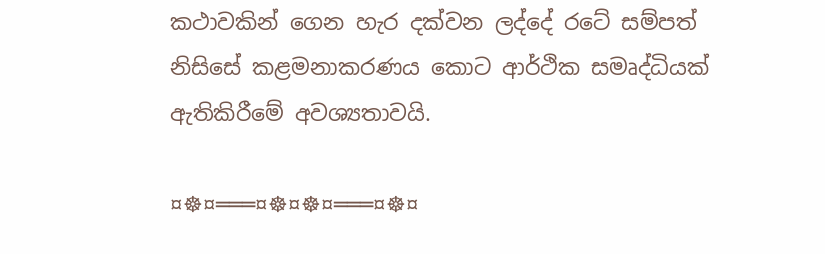කථාවකින් ගෙන හැර දක්වන ලද්දේ රටේ සම්පත් නිසිසේ කළමනාකරණය කොට ආර්ථික සමෘද්ධියක් ඇතිකිරීමේ අවශ්‍යතාවයි.

¤☸¤═══¤☸¤☸¤═══¤☸¤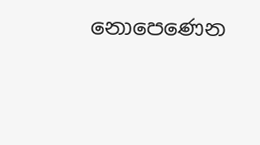නොපෙණෙන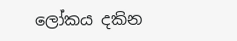ලෝකය දකින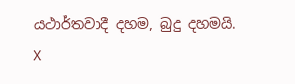යථාර්තවාදී දහම, බුදු දහමයි.
X